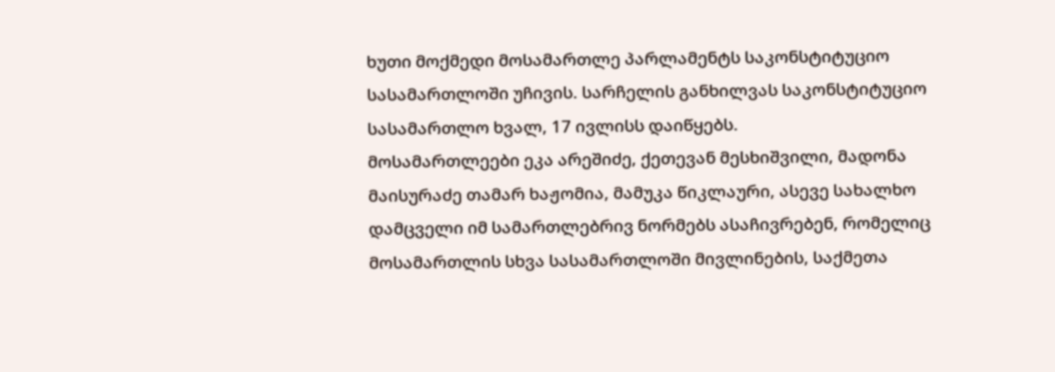ხუთი მოქმედი მოსამართლე პარლამენტს საკონსტიტუციო სასამართლოში უჩივის. სარჩელის განხილვას საკონსტიტუციო სასამართლო ხვალ, 17 ივლისს დაიწყებს.
მოსამართლეები ეკა არეშიძე, ქეთევან მესხიშვილი, მადონა მაისურაძე თამარ ხაჟომია, მამუკა წიკლაური, ასევე სახალხო დამცველი იმ სამართლებრივ ნორმებს ასაჩივრებენ, რომელიც მოსამართლის სხვა სასამართლოში მივლინების, საქმეთა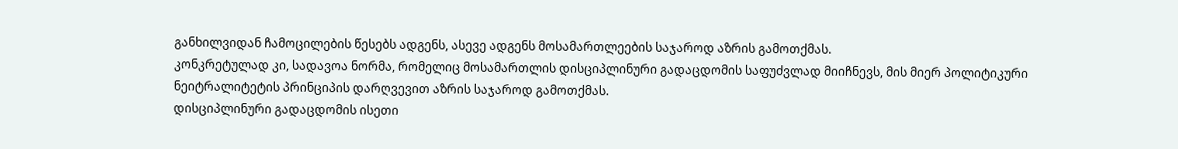განხილვიდან ჩამოცილების წესებს ადგენს, ასევე ადგენს მოსამართლეების საჯაროდ აზრის გამოთქმას.
კონკრეტულად კი, სადავოა ნორმა, რომელიც მოსამართლის დისციპლინური გადაცდომის საფუძვლად მიიჩნევს, მის მიერ პოლიტიკური ნეიტრალიტეტის პრინციპის დარღვევით აზრის საჯაროდ გამოთქმას.
დისციპლინური გადაცდომის ისეთი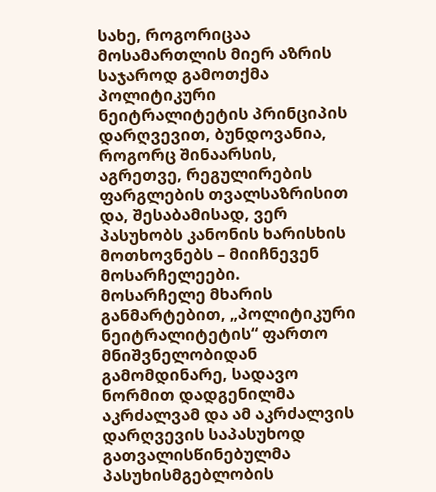სახე, როგორიცაა მოსამართლის მიერ აზრის საჯაროდ გამოთქმა პოლიტიკური ნეიტრალიტეტის პრინციპის დარღვევით, ბუნდოვანია, როგორც შინაარსის, აგრეთვე, რეგულირების ფარგლების თვალსაზრისით და, შესაბამისად, ვერ პასუხობს კანონის ხარისხის მოთხოვნებს – მიიჩნევენ მოსარჩელეები.
მოსარჩელე მხარის განმარტებით, „პოლიტიკური ნეიტრალიტეტის“ ფართო მნიშვნელობიდან გამომდინარე, სადავო ნორმით დადგენილმა აკრძალვამ და ამ აკრძალვის დარღვევის საპასუხოდ გათვალისწინებულმა პასუხისმგებლობის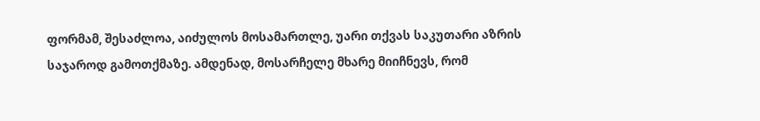ფორმამ, შესაძლოა, აიძულოს მოსამართლე, უარი თქვას საკუთარი აზრის საჯაროდ გამოთქმაზე. ამდენად, მოსარჩელე მხარე მიიჩნევს, რომ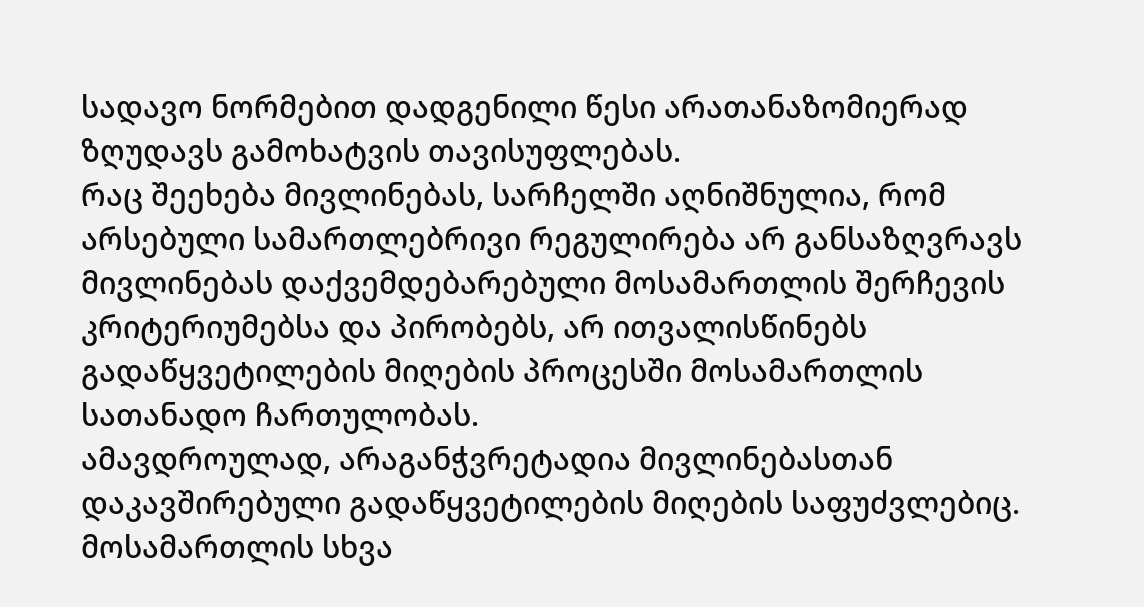სადავო ნორმებით დადგენილი წესი არათანაზომიერად ზღუდავს გამოხატვის თავისუფლებას.
რაც შეეხება მივლინებას, სარჩელში აღნიშნულია, რომ არსებული სამართლებრივი რეგულირება არ განსაზღვრავს მივლინებას დაქვემდებარებული მოსამართლის შერჩევის კრიტერიუმებსა და პირობებს, არ ითვალისწინებს გადაწყვეტილების მიღების პროცესში მოსამართლის სათანადო ჩართულობას.
ამავდროულად, არაგანჭვრეტადია მივლინებასთან დაკავშირებული გადაწყვეტილების მიღების საფუძვლებიც. მოსამართლის სხვა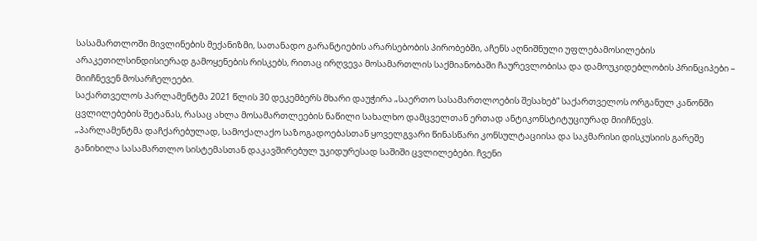სასამართლოში მივლინების მექანიზმი, სათანადო გარანტიების არარსებობის პირობებში, აჩენს აღნიშნული უფლებამოსილების არაკეთილსინდისიერად გამოყენების რისკებს, რითაც ირღვევა მოსამართლის საქმიანობაში ჩაურევლობისა და დამოუკიდებლობის პრინციპები – მიიჩნევენ მოსარჩელეები.
საქართველოს პარლამენტმა 2021 წლის 30 დეკემბერს მხარი დაუჭირა „საერთო სასამართლოების შესახებ“ საქართველოს ორგანულ კანონში ცვლილებების შეტანას, რასაც ახლა მოსამართლეების ნაწილი სახალხო დამცველთან ერთად ანტიკონსტიტუციურად მიიჩნევს.
„პარლამენტმა დაჩქარებულად, სამოქალაქო საზოგადოებასთან ყოველგვარი წინასწარი კონსულტაციისა და საკმარისი დისკუსიის გარეშე განიხილა სასამართლო სისტემასთან დაკავშირებულ უკიდურესად საშიში ცვლილებები. ჩვენი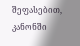შეფასებით, კანონში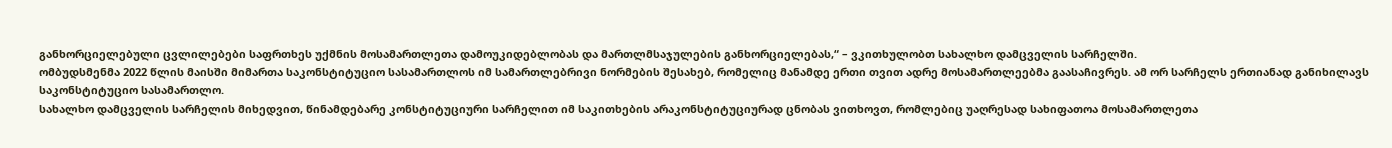განხორციელებული ცვლილებები საფრთხეს უქმნის მოსამართლეთა დამოუკიდებლობას და მართლმსაჯულების განხორციელებას,“ – ვკითხულობთ სახალხო დამცველის სარჩელში.
ომბუდსმენმა 2022 წლის მაისში მიმართა საკონსტიტუციო სასამართლოს იმ სამართლებრივი ნორმების შესახებ, რომელიც მანამდე ერთი თვით ადრე მოსამართლეებმა გაასაჩივრეს. ამ ორ სარჩელს ერთიანად განიხილავს საკონსტიტუციო სასამართლო.
სახალხო დამცველის სარჩელის მიხედვით, წინამდებარე კონსტიტუციური სარჩელით იმ საკითხების არაკონსტიტუციურად ცნობას ვითხოვთ, რომლებიც უაღრესად სახიფათოა მოსამართლეთა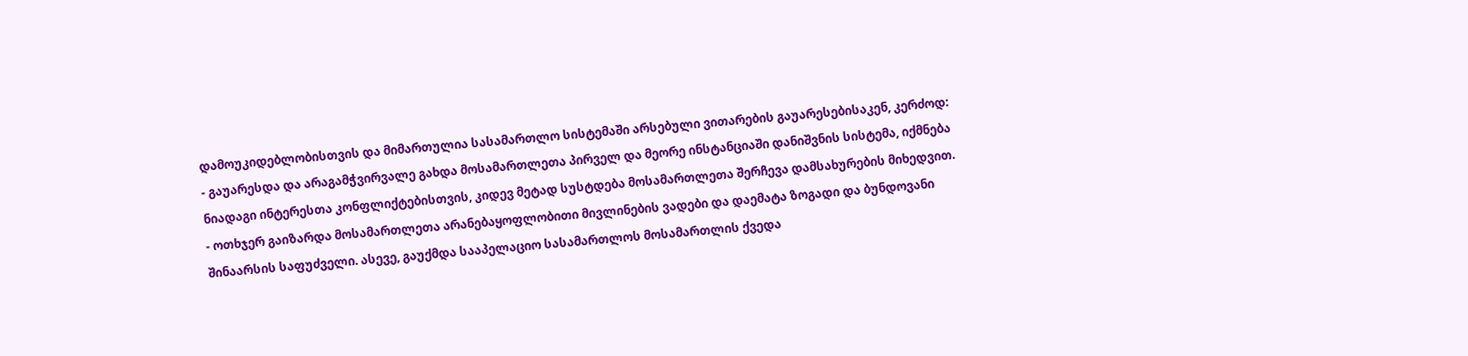დამოუკიდებლობისთვის და მიმართულია სასამართლო სისტემაში არსებული ვითარების გაუარესებისაკენ, კერძოდ:
- გაუარესდა და არაგამჭვირვალე გახდა მოსამართლეთა პირველ და მეორე ინსტანციაში დანიშვნის სისტემა, იქმნება ნიადაგი ინტერესთა კონფლიქტებისთვის, კიდევ მეტად სუსტდება მოსამართლეთა შერჩევა დამსახურების მიხედვით.
- ოთხჯერ გაიზარდა მოსამართლეთა არანებაყოფლობითი მივლინების ვადები და დაემატა ზოგადი და ბუნდოვანი შინაარსის საფუძველი. ასევე, გაუქმდა სააპელაციო სასამართლოს მოსამართლის ქვედა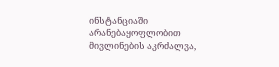ინსტანციაში არანებაყოფლობით მივლინების აკრძალვა,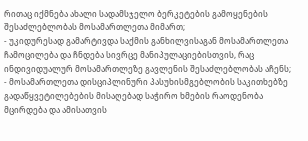რითაც იქმნება ახალი სადამსჯელო ბერკეტების გამოყენების შესაძლებლობას მოსამართლეთა მიმართ;
- უკიდურესად გამარტივდა საქმის განხილვისაგან მოსამართლეთა ჩამოცილება და ჩნდება სივრცე მანიპულაციებისთვის, რაც ინდივიდუალურ მოსამართლეზე გავლენის შესაძლებლობას აჩენს;
- მოსამართლეთა დისციპლინური პასუხისმგებლობის საკითხებზე გადაწყვეტილებების მისაღებად საჭირო ხმების რაოდენობა მცირდება და ამისათვის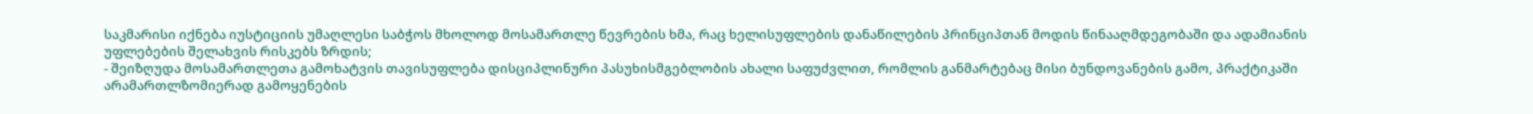საკმარისი იქნება იუსტიციის უმაღლესი საბჭოს მხოლოდ მოსამართლე წევრების ხმა, რაც ხელისუფლების დანაწილების პრინციპთან მოდის წინააღმდეგობაში და ადამიანის უფლებების შელახვის რისკებს ზრდის;
- შეიზღუდა მოსამართლეთა გამოხატვის თავისუფლება დისციპლინური პასუხისმგებლობის ახალი საფუძვლით, რომლის განმარტებაც მისი ბუნდოვანების გამო, პრაქტიკაში არამართლზომიერად გამოყენების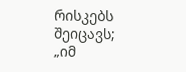რისკებს შეიცავს;
„იმ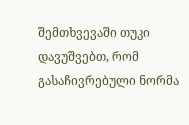შემთხვევაში თუკი დავუშვებთ, რომ გასაჩივრებული ნორმა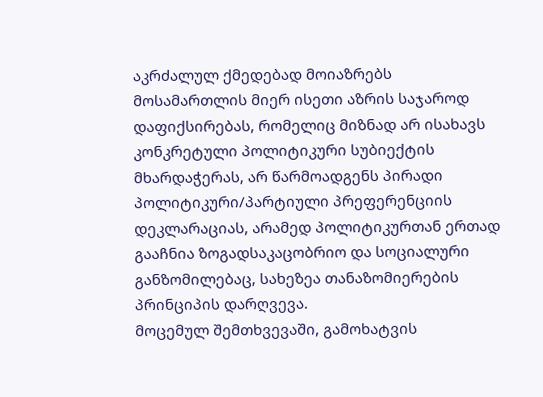აკრძალულ ქმედებად მოიაზრებს მოსამართლის მიერ ისეთი აზრის საჯაროდ დაფიქსირებას, რომელიც მიზნად არ ისახავს კონკრეტული პოლიტიკური სუბიექტის მხარდაჭერას, არ წარმოადგენს პირადი პოლიტიკური/პარტიული პრეფერენციის დეკლარაციას, არამედ პოლიტიკურთან ერთად გააჩნია ზოგადსაკაცობრიო და სოციალური განზომილებაც, სახეზეა თანაზომიერების პრინციპის დარღვევა.
მოცემულ შემთხვევაში, გამოხატვის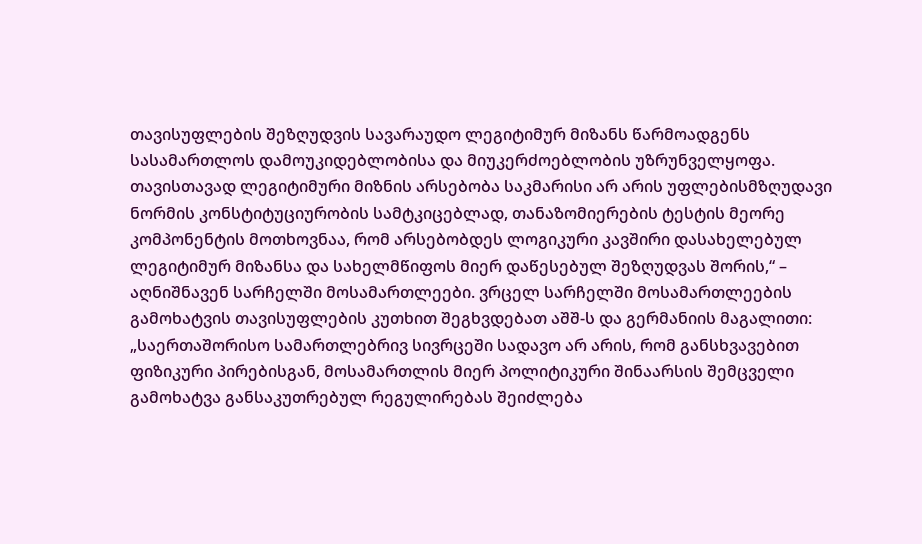თავისუფლების შეზღუდვის სავარაუდო ლეგიტიმურ მიზანს წარმოადგენს სასამართლოს დამოუკიდებლობისა და მიუკერძოებლობის უზრუნველყოფა. თავისთავად ლეგიტიმური მიზნის არსებობა საკმარისი არ არის უფლებისმზღუდავი ნორმის კონსტიტუციურობის სამტკიცებლად, თანაზომიერების ტესტის მეორე კომპონენტის მოთხოვნაა, რომ არსებობდეს ლოგიკური კავშირი დასახელებულ ლეგიტიმურ მიზანსა და სახელმწიფოს მიერ დაწესებულ შეზღუდვას შორის,“ – აღნიშნავენ სარჩელში მოსამართლეები. ვრცელ სარჩელში მოსამართლეების გამოხატვის თავისუფლების კუთხით შეგხვდებათ აშშ-ს და გერმანიის მაგალითი:
„საერთაშორისო სამართლებრივ სივრცეში სადავო არ არის, რომ განსხვავებით ფიზიკური პირებისგან, მოსამართლის მიერ პოლიტიკური შინაარსის შემცველი გამოხატვა განსაკუთრებულ რეგულირებას შეიძლება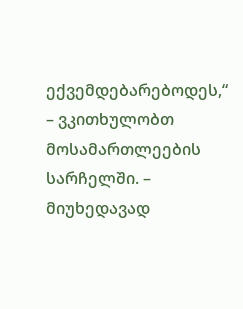ექვემდებარებოდეს,“ – ვკითხულობთ მოსამართლეების სარჩელში. – მიუხედავად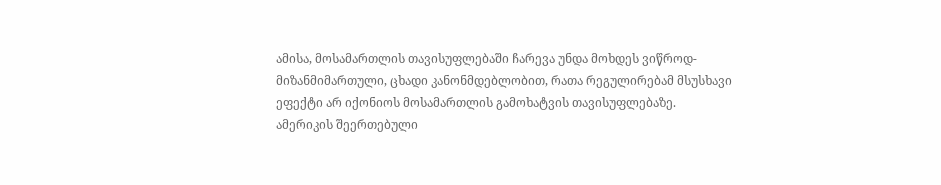ამისა, მოსამართლის თავისუფლებაში ჩარევა უნდა მოხდეს ვიწროდ-მიზანმიმართული, ცხადი კანონმდებლობით, რათა რეგულირებამ მსუსხავი ეფექტი არ იქონიოს მოსამართლის გამოხატვის თავისუფლებაზე.
ამერიკის შეერთებული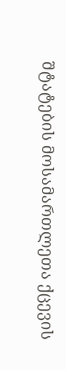შტატების მოსამართლეთა ქცევის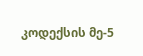კოდექსის მე-5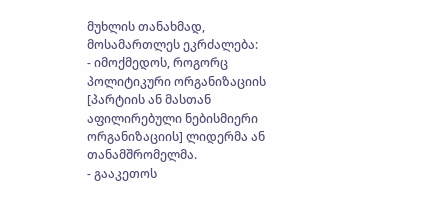მუხლის თანახმად, მოსამართლეს ეკრძალება:
- იმოქმედოს, როგორც პოლიტიკური ორგანიზაციის [პარტიის ან მასთან აფილირებული ნებისმიერი ორგანიზაციის] ლიდერმა ან თანამშრომელმა.
- გააკეთოს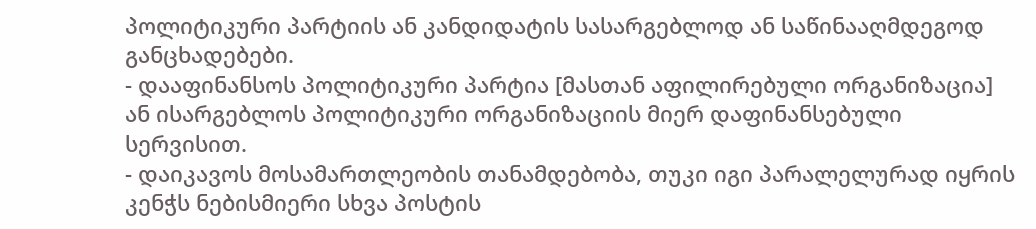პოლიტიკური პარტიის ან კანდიდატის სასარგებლოდ ან საწინააღმდეგოდ განცხადებები.
- დააფინანსოს პოლიტიკური პარტია [მასთან აფილირებული ორგანიზაცია] ან ისარგებლოს პოლიტიკური ორგანიზაციის მიერ დაფინანსებული სერვისით.
- დაიკავოს მოსამართლეობის თანამდებობა, თუკი იგი პარალელურად იყრის კენჭს ნებისმიერი სხვა პოსტის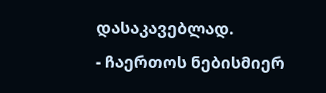დასაკავებლად.
- ჩაერთოს ნებისმიერ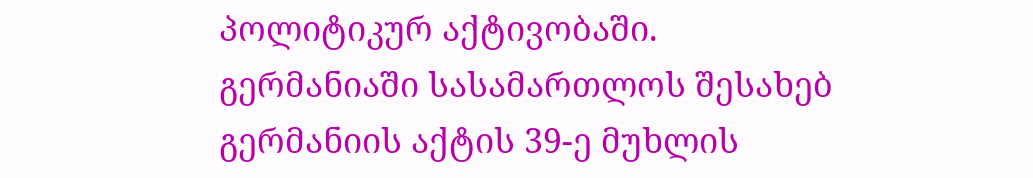პოლიტიკურ აქტივობაში.
გერმანიაში სასამართლოს შესახებ გერმანიის აქტის 39-ე მუხლის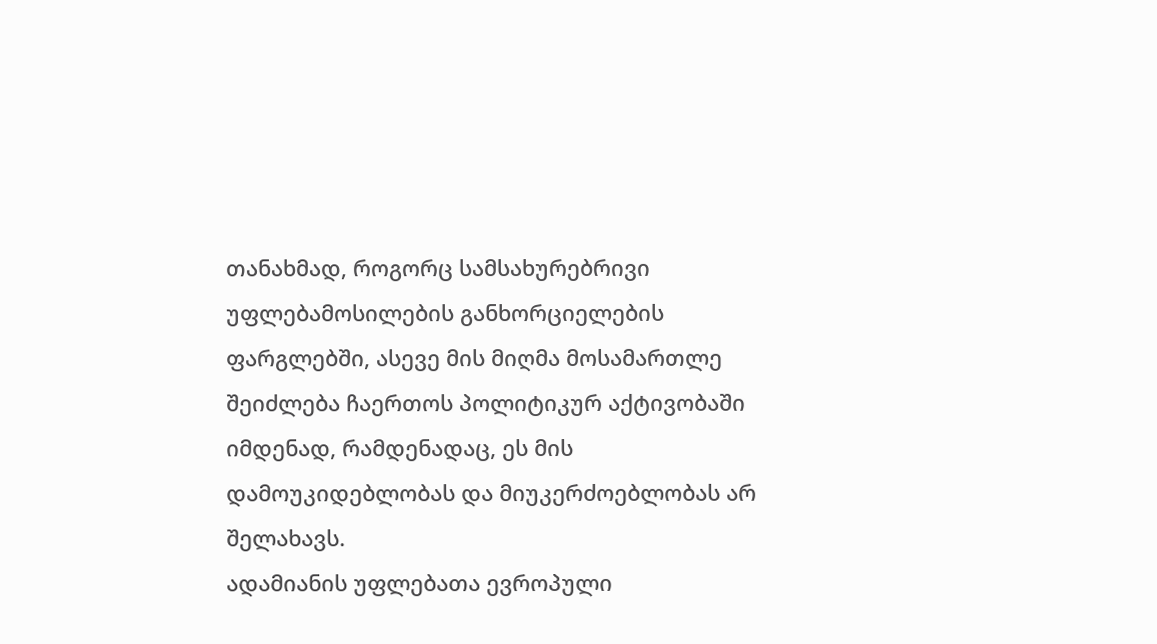თანახმად, როგორც სამსახურებრივი უფლებამოსილების განხორციელების ფარგლებში, ასევე მის მიღმა მოსამართლე შეიძლება ჩაერთოს პოლიტიკურ აქტივობაში იმდენად, რამდენადაც, ეს მის დამოუკიდებლობას და მიუკერძოებლობას არ შელახავს.
ადამიანის უფლებათა ევროპული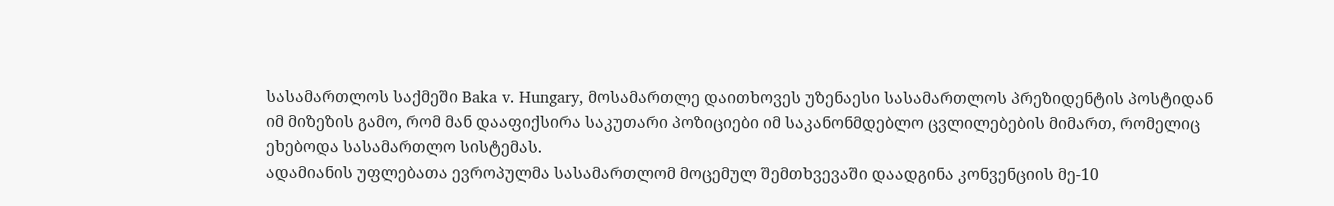სასამართლოს საქმეში Baka v. Hungary, მოსამართლე დაითხოვეს უზენაესი სასამართლოს პრეზიდენტის პოსტიდან იმ მიზეზის გამო, რომ მან დააფიქსირა საკუთარი პოზიციები იმ საკანონმდებლო ცვლილებების მიმართ, რომელიც ეხებოდა სასამართლო სისტემას.
ადამიანის უფლებათა ევროპულმა სასამართლომ მოცემულ შემთხვევაში დაადგინა კონვენციის მე-10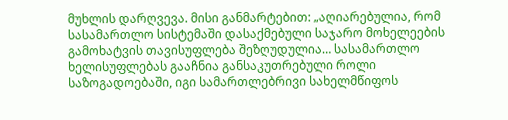მუხლის დარღვევა. მისი განმარტებით: „აღიარებულია, რომ სასამართლო სისტემაში დასაქმებული საჯარო მოხელეების გამოხატვის თავისუფლება შეზღუდულია… სასამართლო ხელისუფლებას გააჩნია განსაკუთრებული როლი საზოგადოებაში, იგი სამართლებრივი სახელმწიფოს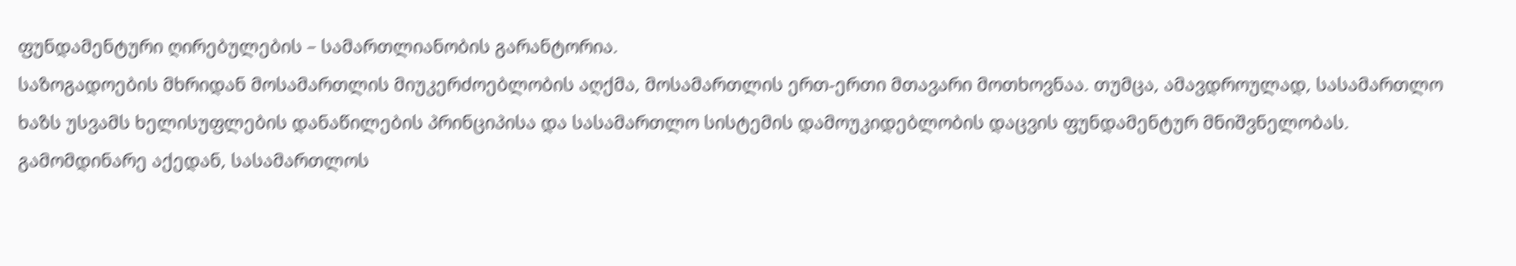ფუნდამენტური ღირებულების – სამართლიანობის გარანტორია.
საზოგადოების მხრიდან მოსამართლის მიუკერძოებლობის აღქმა, მოსამართლის ერთ-ერთი მთავარი მოთხოვნაა. თუმცა, ამავდროულად, სასამართლო ხაზს უსვამს ხელისუფლების დანაწილების პრინციპისა და სასამართლო სისტემის დამოუკიდებლობის დაცვის ფუნდამენტურ მნიშვნელობას. გამომდინარე აქედან, სასამართლოს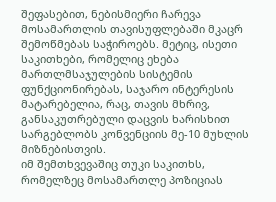შეფასებით, ნებისმიერი ჩარევა მოსამართლის თავისუფლებაში მკაცრ შემოწმებას საჭიროებს. მეტიც, ისეთი საკითხები, რომელიც ეხება მართლმსაჯულების სისტემის ფუნქციონირებას, საჯარო ინტერესის მატარებელია, რაც, თავის მხრივ, განსაკუთრებული დაცვის ხარისხით სარგებლობს კონვენციის მე-10 მუხლის მიზნებისთვის.
იმ შემთხვევაშიც თუკი საკითხს, რომელზეც მოსამართლე პოზიციას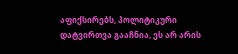აფიქსირებს, პოლიტიკური დატვირთვა გააჩნია, ეს არ არის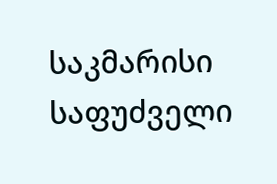საკმარისი საფუძველი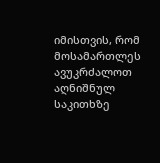იმისთვის, რომ მოსამართლეს ავუკრძალოთ აღნიშნულ საკითხზე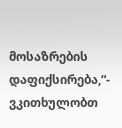მოსაზრების დაფიქსირება,“- ვკითხულობთ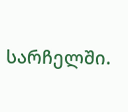სარჩელში.